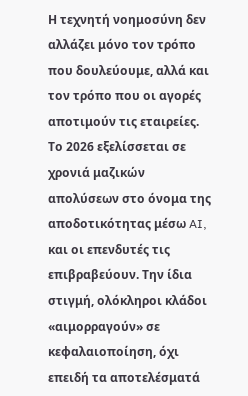Η τεχνητή νοημοσύνη δεν αλλάζει μόνο τον τρόπο που δουλεύουμε, αλλά και τον τρόπο που οι αγορές αποτιμούν τις εταιρείες. Το 2026 εξελίσσεται σε χρονιά μαζικών απολύσεων στο όνομα της αποδοτικότητας μέσω AI, και οι επενδυτές τις επιβραβεύουν. Την ίδια στιγμή, ολόκληροι κλάδοι «αιμορραγούν» σε κεφαλαιοποίηση, όχι επειδή τα αποτελέσματά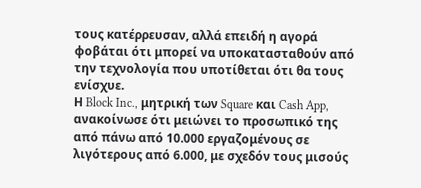τους κατέρρευσαν, αλλά επειδή η αγορά φοβάται ότι μπορεί να υποκατασταθούν από την τεχνολογία που υποτίθεται ότι θα τους ενίσχυε.
Η Block Inc., μητρική των Square και Cash App, ανακοίνωσε ότι μειώνει το προσωπικό της από πάνω από 10.000 εργαζομένους σε λιγότερους από 6.000, με σχεδόν τους μισούς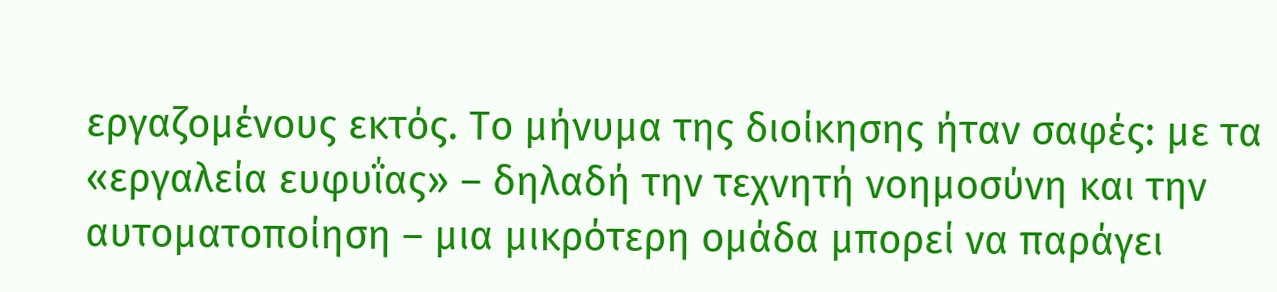εργαζομένους εκτός. Το μήνυμα της διοίκησης ήταν σαφές: με τα «εργαλεία ευφυΐας» – δηλαδή την τεχνητή νοημοσύνη και την αυτοματοποίηση – μια μικρότερη ομάδα μπορεί να παράγει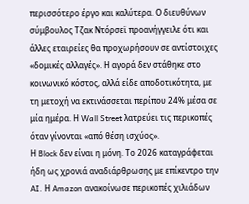περισσότερο έργο και καλύτερα. Ο διευθύνων σύμβουλος Τζακ Ντόρσεϊ προανήγγειλε ότι και άλλες εταιρείες θα προχωρήσουν σε αντίστοιχες «δομικές αλλαγές». Η αγορά δεν στάθηκε στο κοινωνικό κόστος, αλλά είδε αποδοτικότητα, με τη μετοχή να εκτινάσσεται περίπου 24% μέσα σε μία ημέρα. Η Wall Street λατρεύει τις περικοπές όταν γίνονται «από θέση ισχύος».
Η Block δεν είναι η μόνη. Το 2026 καταγράφεται ήδη ως χρονιά αναδιάρθρωσης με επίκεντρο την AI. Η Amazon ανακοίνωσε περικοπές χιλιάδων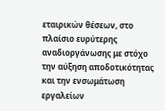εταιρικών θέσεων, στο πλαίσιο ευρύτερης αναδιοργάνωσης με στόχο την αύξηση αποδοτικότητας και την ενσωμάτωση εργαλείων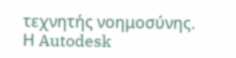τεχνητής νοημοσύνης. Η Autodesk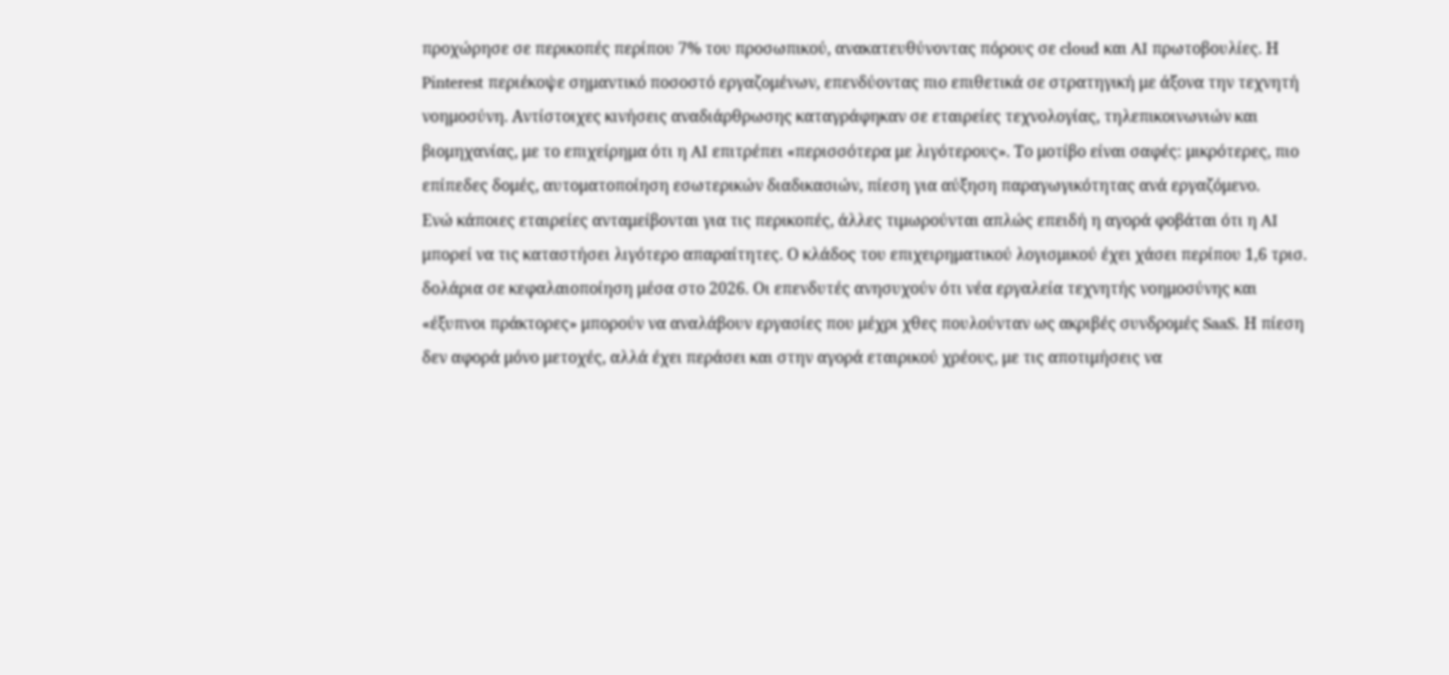προχώρησε σε περικοπές περίπου 7% του προσωπικού, ανακατευθύνοντας πόρους σε cloud και AI πρωτοβουλίες. Η Pinterest περιέκοψε σημαντικό ποσοστό εργαζομένων, επενδύοντας πιο επιθετικά σε στρατηγική με άξονα την τεχνητή νοημοσύνη. Αντίστοιχες κινήσεις αναδιάρθρωσης καταγράφηκαν σε εταιρείες τεχνολογίας, τηλεπικοινωνιών και βιομηχανίας, με το επιχείρημα ότι η AI επιτρέπει «περισσότερα με λιγότερους». Το μοτίβο είναι σαφές: μικρότερες, πιο επίπεδες δομές, αυτοματοποίηση εσωτερικών διαδικασιών, πίεση για αύξηση παραγωγικότητας ανά εργαζόμενο.
Ενώ κάποιες εταιρείες ανταμείβονται για τις περικοπές, άλλες τιμωρούνται απλώς επειδή η αγορά φοβάται ότι η AI μπορεί να τις καταστήσει λιγότερο απαραίτητες. Ο κλάδος του επιχειρηματικού λογισμικού έχει χάσει περίπου 1,6 τρισ. δολάρια σε κεφαλαιοποίηση μέσα στο 2026. Οι επενδυτές ανησυχούν ότι νέα εργαλεία τεχνητής νοημοσύνης και «έξυπνοι πράκτορες» μπορούν να αναλάβουν εργασίες που μέχρι χθες πουλούνταν ως ακριβές συνδρομές SaaS. Η πίεση δεν αφορά μόνο μετοχές, αλλά έχει περάσει και στην αγορά εταιρικού χρέους, με τις αποτιμήσεις να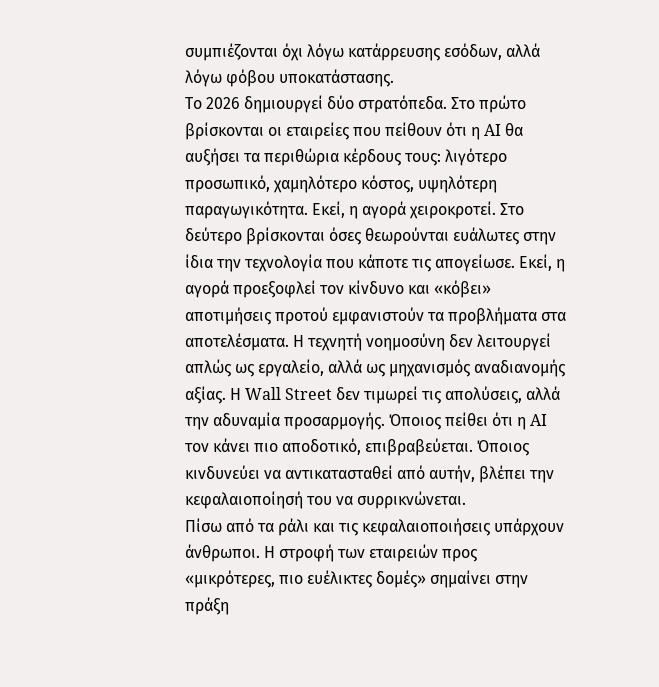συμπιέζονται όχι λόγω κατάρρευσης εσόδων, αλλά λόγω φόβου υποκατάστασης.
Το 2026 δημιουργεί δύο στρατόπεδα. Στο πρώτο βρίσκονται οι εταιρείες που πείθουν ότι η AI θα αυξήσει τα περιθώρια κέρδους τους: λιγότερο προσωπικό, χαμηλότερο κόστος, υψηλότερη παραγωγικότητα. Εκεί, η αγορά χειροκροτεί. Στο δεύτερο βρίσκονται όσες θεωρούνται ευάλωτες στην ίδια την τεχνολογία που κάποτε τις απογείωσε. Εκεί, η αγορά προεξοφλεί τον κίνδυνο και «κόβει» αποτιμήσεις προτού εμφανιστούν τα προβλήματα στα αποτελέσματα. Η τεχνητή νοημοσύνη δεν λειτουργεί απλώς ως εργαλείο, αλλά ως μηχανισμός αναδιανομής αξίας. Η Wall Street δεν τιμωρεί τις απολύσεις, αλλά την αδυναμία προσαρμογής. Όποιος πείθει ότι η AI τον κάνει πιο αποδοτικό, επιβραβεύεται. Όποιος κινδυνεύει να αντικατασταθεί από αυτήν, βλέπει την κεφαλαιοποίησή του να συρρικνώνεται.
Πίσω από τα ράλι και τις κεφαλαιοποιήσεις υπάρχουν άνθρωποι. Η στροφή των εταιρειών προς «μικρότερες, πιο ευέλικτες δομές» σημαίνει στην πράξη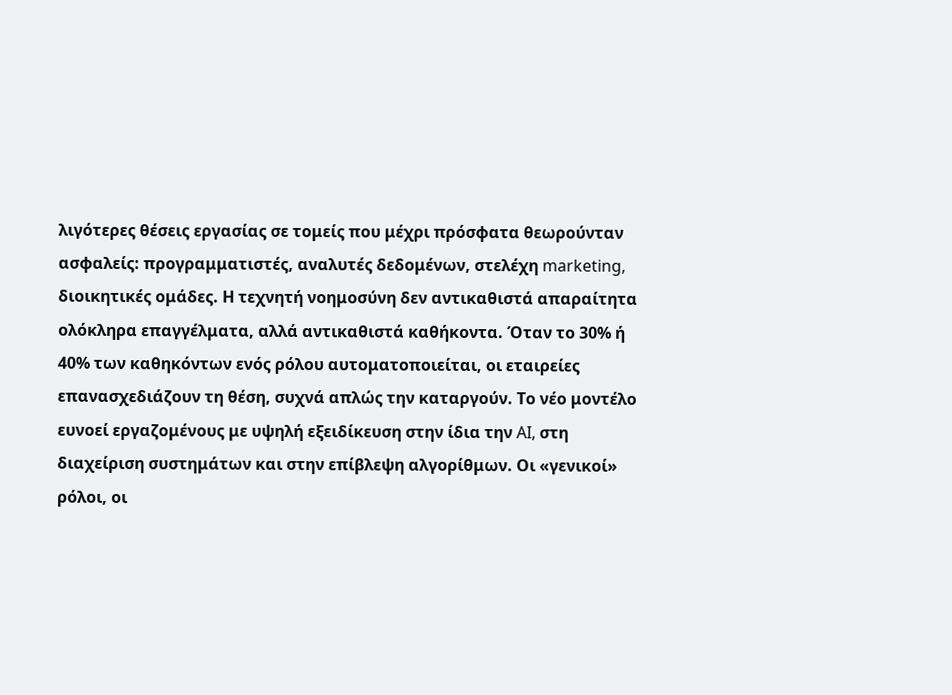λιγότερες θέσεις εργασίας σε τομείς που μέχρι πρόσφατα θεωρούνταν ασφαλείς: προγραμματιστές, αναλυτές δεδομένων, στελέχη marketing, διοικητικές ομάδες. Η τεχνητή νοημοσύνη δεν αντικαθιστά απαραίτητα ολόκληρα επαγγέλματα, αλλά αντικαθιστά καθήκοντα. Όταν το 30% ή 40% των καθηκόντων ενός ρόλου αυτοματοποιείται, οι εταιρείες επανασχεδιάζουν τη θέση, συχνά απλώς την καταργούν. Το νέο μοντέλο ευνοεί εργαζομένους με υψηλή εξειδίκευση στην ίδια την AI, στη διαχείριση συστημάτων και στην επίβλεψη αλγορίθμων. Οι «γενικοί» ρόλοι, οι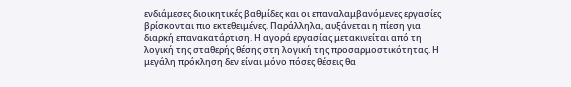ενδιάμεσες διοικητικές βαθμίδες και οι επαναλαμβανόμενες εργασίες βρίσκονται πιο εκτεθειμένες. Παράλληλα, αυξάνεται η πίεση για διαρκή επανακατάρτιση. Η αγορά εργασίας μετακινείται από τη λογική της σταθερής θέσης στη λογική της προσαρμοστικότητας. Η μεγάλη πρόκληση δεν είναι μόνο πόσες θέσεις θα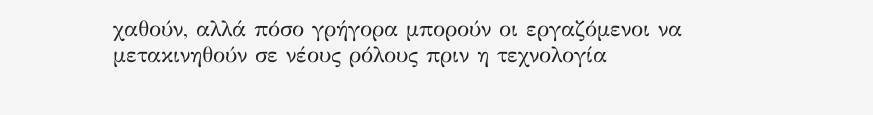χαθούν, αλλά πόσο γρήγορα μπορούν οι εργαζόμενοι να μετακινηθούν σε νέους ρόλους πριν η τεχνολογία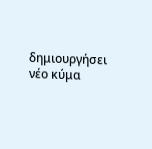δημιουργήσει νέο κύμα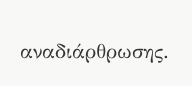αναδιάρθρωσης.